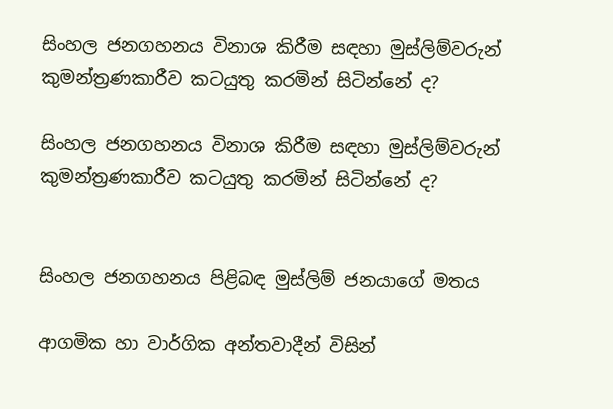සිංහල ජනගහනය විනාශ කිරීම සඳහා මුස්ලිම්වරුන් කුමන්ත්‍රණකාරීව කටයුතු කරමින් සිටින්නේ ද?

සිංහල ජනගහනය විනාශ කිරීම සඳහා මුස්ලිම්වරුන් කුමන්ත්‍රණකාරීව කටයුතු කරමින් සිටින්නේ ද?


සිංහල ජනගහනය පිළිබඳ මුස්ලිම් ජනයාගේ මතය

ආගමික හා වාර්ගික අන්තවාදීන් විසින්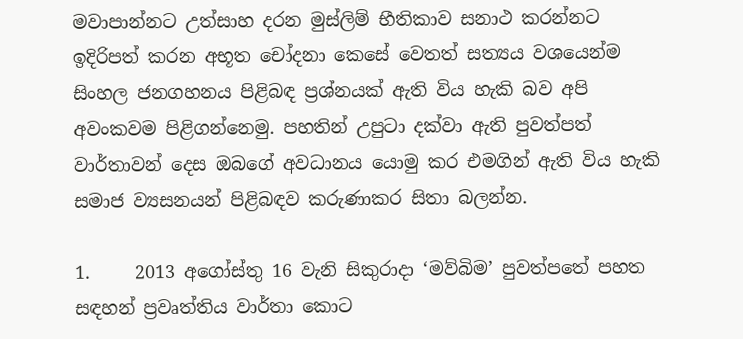මවාපාන්නට උත්සාහ දරන මුස්ලිම් භීතිකාව සනාථ කරන්නට ඉදිරිපත් කරන අභූත චෝදනා කෙසේ වෙතත් සත්‍යය වශයෙන්ම සිංහල ජනගහනය පිළිබඳ ප්‍රශ්නයක් ඇති විය හැකි බව අපි අවංකවම පිළිගන්නෙමු. පහතින් උපුටා දක්වා ඇති පුවත්පත් වාර්තාවන් දෙස ඔබගේ අවධානය යොමු කර එමගින් ඇති විය හැකි සමාජ ව්‍යසනයන් පිළිබඳව කරුණාකර සිතා බලන්න.

1.     2013 අගෝස්තු 16 වැනි සිකුරාදා ‘මව්බිම’ පුවත්පතේ පහත සඳහන් ප්‍රවෘත්තිය වාර්තා කොට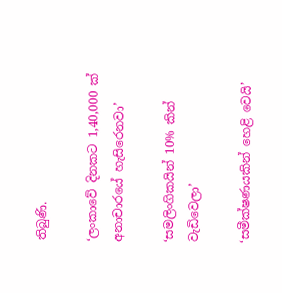තිබුණි.

‘ලංකාවේ දිනකට 1,40,000 ක් අනාචාරයේ හැසිරෙනවා’

‘සමලිංගිකයින් 10% කින් වැඩිවෙලා’

‘සමීක්ෂණයකින් හෙළි වෙයි’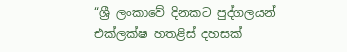“ශ්‍රී ලංකාවේ දිනකට පුද්ගලයන් එක්ලක්ෂ හතළිස් දහසක්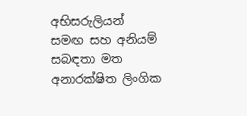අභිසරුලියන් සමඟ සහ අනියම් සබඳතා මත අනාරක්ෂිත ලිංගික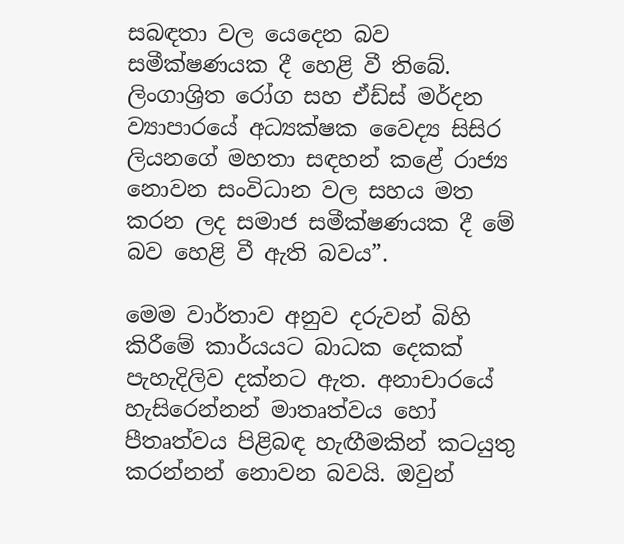සබඳතා වල යෙදෙන බව සමීක්ෂණයක දී හෙළි වී තිබේ. ලිංගාශ්‍රිත රෝග සහ ඒඩ්ස් මර්දන ව්‍යාපාරයේ අධ්‍යක්ෂක වෛද්‍ය සිසිර ලියනගේ මහතා සඳහන් කළේ රාජ්‍ය නොවන සංවිධාන වල සහය මත කරන ලද සමාජ සමීක්ෂණයක දී මේ බව හෙළි වී ඇති බවය”.

මෙම වාර්තාව අනුව දරුවන් බිහි කිරීමේ කාර්යයට බාධක දෙකක් පැහැදිලිව දක්නට ඇත. අනාචාරයේ හැසිරෙන්නන් මාතෘත්වය හෝ පීතෘත්වය පිළිබඳ හැඟීමකින් කටයුතු කරන්නන් නොවන බවයි. ඔවුන්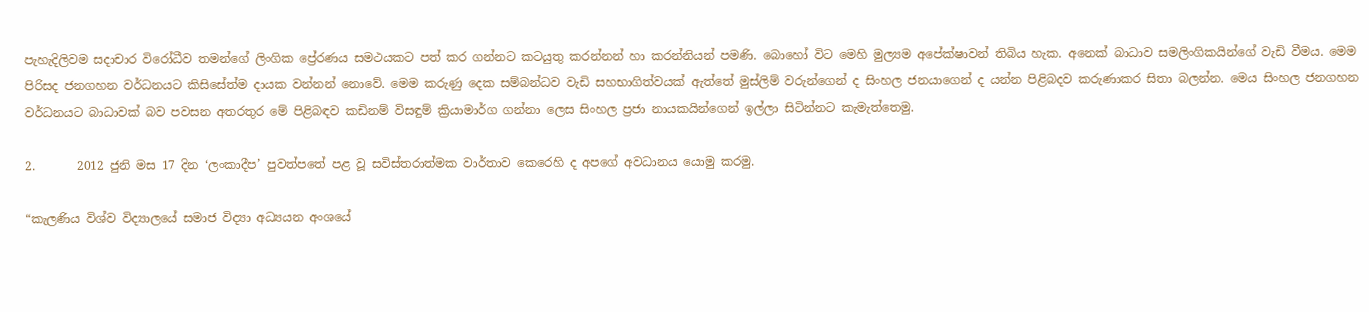පැහැදිලිවම සදාචාර විරෝධීව තමන්ගේ ලිංගික ප්‍රේරණය සමථයකට පත් කර ගන්නට කටයුතු කරන්නන් හා කරන්නියන් පමණි. බොහෝ විට මෙහි මුල්‍යම අපේක්ෂාවන් තිබිය හැක. අනෙක් බාධාව සමලිංගිකයින්ගේ වැඩි වීමය. මෙම පිරිසද ජනගහන වර්ධනයට කිසිසේත්ම දායක වන්නන් නොවේ. මෙම කරුණු දෙක සම්බන්ධව වැඩි සහභාගිත්වයක් ඇත්තේ මුස්ලිම් වරුන්ගෙන් ද සිංහල ජනයාගෙන් ද යන්න පිළිබදව කරුණාකර සිතා බලන්න. මෙය සිංහල ජනගහන වර්ධනයට බාධාවක් බව පවසන අතරතුර මේ පිළිබඳව කඩිනම් විසඳුම් ක්‍රියාමාර්ග ගන්නා ලෙස සිංහල ප්‍රජා නායකයින්ගෙන් ඉල්ලා සිටින්නට කැමැත්තෙමු.

2.       2012 ජුනි මස 17 දින ‘ලංකාදීප’ පුවත්පතේ පළ වූ සවිස්තරාත්මක වාර්තාව කෙරෙහි ද අපගේ අවධානය යොමු කරමු.

“කැලණිය විශ්ව විද්‍යාලයේ සමාජ විද්‍යා අධ්‍යයන අංශයේ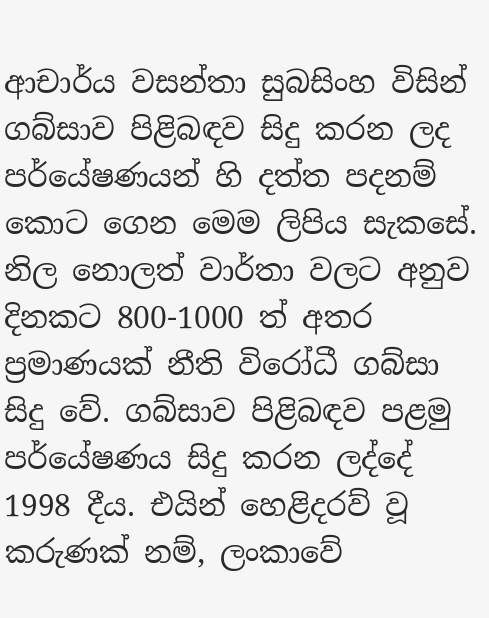ආචාර්ය වසන්තා සුබසිංහ විසින් ගබ්සාව පිළිබඳව සිදු කරන ලද පර්යේෂණයන් හි දත්ත පදනම් කොට ගෙන මෙම ලිපිය සැකසේ. නිල නොලත් වාර්තා වලට අනුව දිනකට 800-1000 ත් අතර ප්‍රමාණයක් නීති විරෝධී ගබ්සා සිදු වේ. ගබ්සාව පිළිබඳව පළමු පර්යේෂණය සිදු කරන ලද්දේ 1998 දීය. එයින් හෙළිදරව් වූ කරුණක් නම්, ලංකාවේ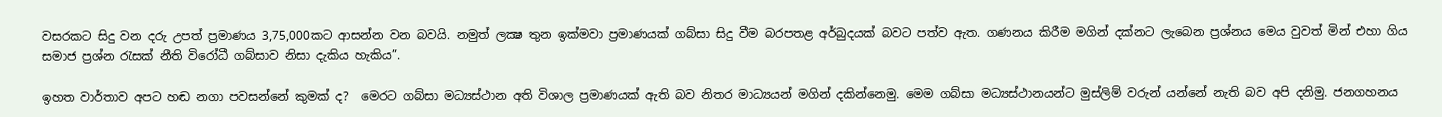වසරකට සිදු වන දරු උපත් ප්‍රමාණය 3,75,000කට ආසන්න වන බවයි. නමුත් ලක්‍ෂ තුන ඉක්මවා ප්‍රමාණයක් ගබ්සා සිදු වීම බරපතළ අර්බුදයක් බවට පත්ව ඇත. ගණනය කිරීම මගින් දක්නට ලැබෙන ප්‍රශ්නය මෙය වුවත් මින් එහා ගිය සමාජ ප්‍රශ්න රැසක් නීති විරෝධී ගබ්සාව නිසා දැකිය හැකිය”.

ඉහත වාර්තාව අපට හඬ නගා පවසන්නේ කුමක් ද?  මෙරට ගබ්සා මධ්‍යස්ථාන අති විශාල ප්‍රමාණයක් ඇති බව නිතර මාධ්‍යයන් මගින් දකින්නෙමු. මෙම ගබ්සා මධ්‍යස්ථානයන්ට මුස්ලිම් වරුන් යන්නේ නැති බව අපි දනිමු. ජනගහනය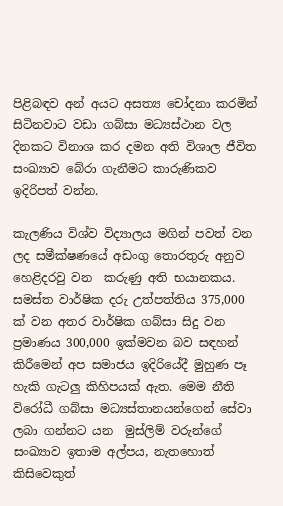පිළිබඳව අන් අයට අසත්‍ය චෝදනා කරමින් සිටිනවාට වඩා ගබ්සා මධ්‍යස්ථාන වල දිනකට විනාශ කර දමන අති විශාල ජීවිත සංඛ්‍යාව බේරා ගැනීමට කාරුණිකව ඉදිරිපත් වන්න.

කැලණිය විශ්ව විද්‍යාලය මගින් පවත් වන ලද සමීක්ෂණයේ අඩංගු තොරතුරු අනුව හෙළිදරවු වන  කරුණු අති භයානකය. සමස්ත වාර්ෂික දරු උත්පත්තිය 375,000 ක් වන අතර වාර්ෂික ගබ්සා සිදු වන ප්‍රමාණය 300,000 ඉක්මවන බව සඳහන් කිරීමෙන් අප සමාජය ඉදිරියේදී මුහුණ පෑ හැකි ගැටලු කිහිපයක් ඇත. මෙම නීති විරෝධී ගබ්සා මධ්‍යස්තානයන්ගෙන් සේවා ලබා ගන්නට යන  මුස්ලිම් වරුන්ගේ සංඛ්‍යාව ඉතාම අල්පය, නැතහොත් කිසිවෙකුත්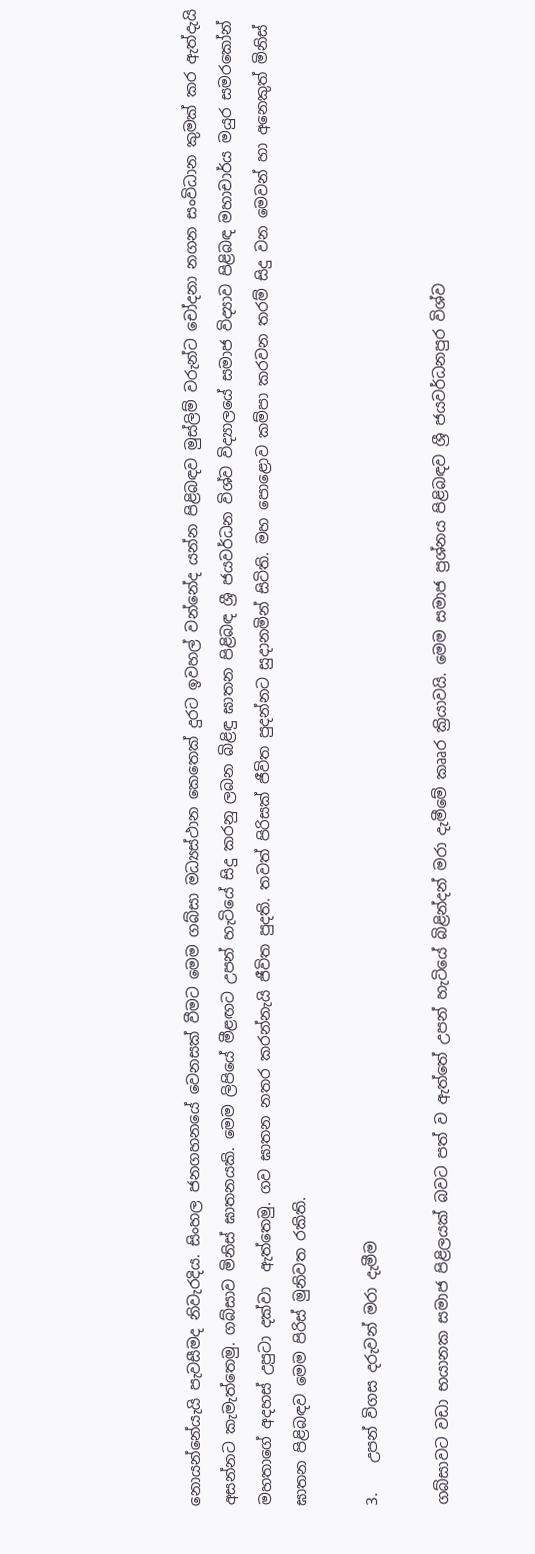නොයන්නේයැයි පැවසීමද නිවැරදිය. සිංහල ජනගහනයේ වෙනසක් වීමට මෙම ගබ්සා මධ්‍යස්ථාන කෙතෙක් දුරට ඉවහල් වන්නේද යන්න පිළිබඳව මුස්ලිම් වරුන්ට චෝදනා නගන සංවිධාන කුමක් කර ඇත්දැයි අසන්නට කැමැත්තෙමු. ගබ්සාව මිනිස් ඝාතනයකි. මෙම ලිපියේ මීළඟට උපන් හැටියේ සිදු කරනු ලබන බිළිඳු ඝාතන පිළිබඳ ශ්‍රී ජයවර්ධන විශ්ව විද්‍යාලයේ සමාජ විද්‍යාව පිළිබඳ මහාචාර්ය මයුර සමරකෝන් මහතාගේ අදහස් උපුටා දක්වා  ඇත්තෙමු. ගව ඝාතන නතර කරන්නැයි ජීවිත පුදති. තවත් පිරිසක් ජීවිත පුදන්නට සුදානමින් සිටිති. මහ පොළොව කම්පා කරවන තරම් සිදු වන මෙවන් හා අනෙකුත් මිනිස් ඝාතන පිළිබඳව මෙම පිරිස් මුනිවත රකිති.

3.    උපන් විගස දරුවන් මරා දැමීම

ගබ්සාවට වඩා භයානක සමාජ පිළිලයක් බවට පත් ව ඇත්තේ උපන් හැටියේ බිළින්දන් මරා දැමීමේ කෲර ක්‍රියාවයි. මෙම සමාජ ප්‍රශ්නය පිළිබඳව ශ්‍රී ජයවර්ධනපුර විශ්ව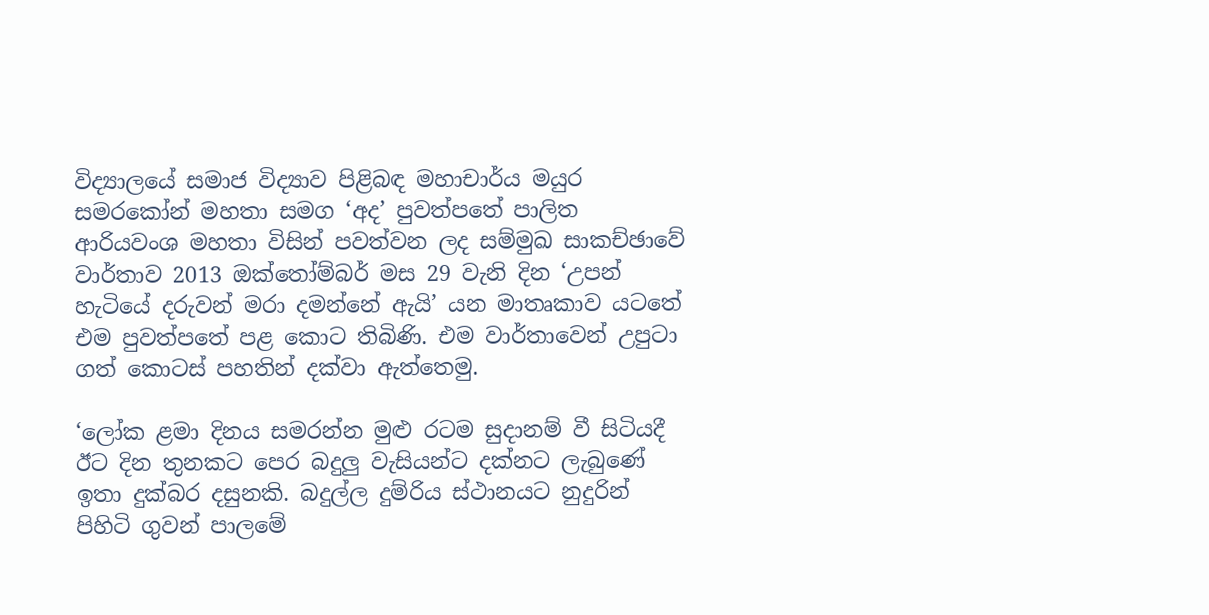විද්‍යාලයේ සමාජ විද්‍යාව පිළිබඳ මහාචාර්ය මයුර සමරකෝන් මහතා සමග ‘අද’ පුවත්පතේ පාලිත ආරියවංශ මහතා විසින් පවත්වන ලද සම්මුඛ සාකච්ඡාවේ වාර්තාව 2013 ඔක්තෝම්බර් මස 29 වැනි දින ‘උපන් හැටියේ දරුවන් මරා දමන්නේ ඇයි’ යන මාතෘකාව යටතේ එම පුවත්පතේ පළ කොට තිබිණි. එම වාර්තාවෙන් උපුටා ගත් කොටස් පහතින් දක්වා ඇත්තෙමු.

‘ලෝක ළමා දිනය සමරන්න මුළු රටම සුදානම් වී සිටියදී ඊට දින තුනකට පෙර බදුලු වැසියන්ට දක්නට ලැබුණේ ඉතා දුක්බර දසුනකි. බදුල්ල දුම්රිය ස්ථානයට නුදුරින් පිහිටි ගුවන් පාලමේ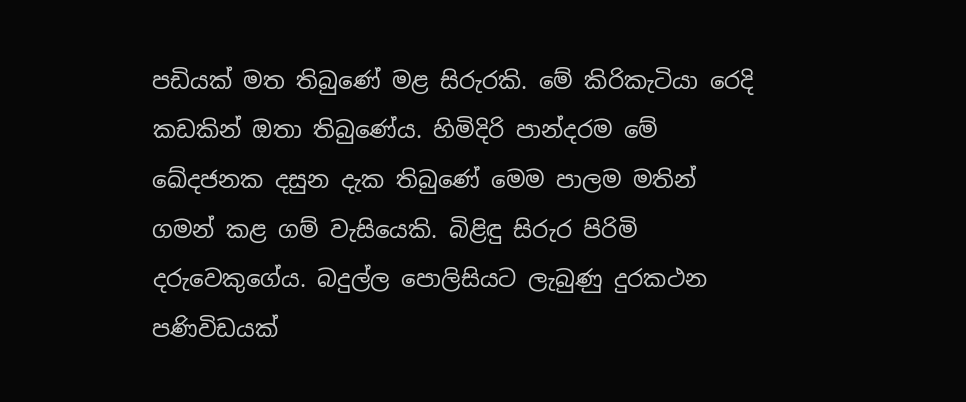පඩියක් මත තිබුණේ මළ සිරුරකි. මේ කිරිකැටියා රෙදි කඩකින් ඔතා තිබුණේය. හිමිදිරි පාන්දරම මේ ඛේදජනක දසුන දැක තිබුණේ මෙම පාලම මතින් ගමන් කළ ගම් වැසියෙකි. බිළිඳු සිරුර පිරිමි දරුවෙකුගේය. බදුල්ල පොලිසියට ලැබුණු දුරකථන පණිවිඩයක්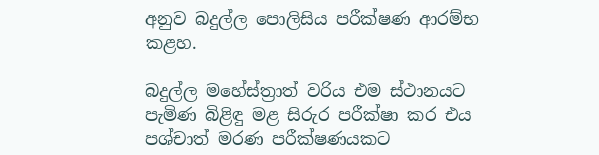අනුව බදුල්ල පොලිසිය පරීක්ෂණ ආරම්භ කළහ.

බදුල්ල මහේස්ත්‍රාත් වරිය එම ස්ථානයට පැමිණ බිළිඳු මළ සිරුර පරීක්ෂා කර එය පශ්චාත් මරණ පරීක්ෂණයකට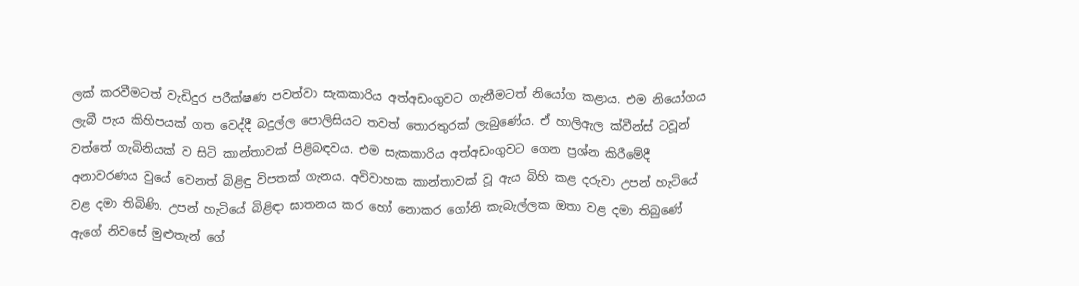ලක් කරවීමටත් වැඩිදුර පරීක්ෂණ පවත්වා සැකකාරිය අත්අඩංගුවට ගැනීමටත් නියෝග කළාය. එම නියෝගය ලැබී පැය කිහිපයක් ගත වෙද්දී බදුල්ල පොලිසියට තවත් තොරතුරක් ලැබුණේය. ඒ හාලිඇල ක්වීන්ස් ටවූන් වත්තේ ගැබිනියක් ව සිටි කාන්තාවක් පිළිබඳවය. එම සැකකාරිය අත්අඩංගුවට ගෙන ප්‍රශ්න කිරීමේදී අනාවරණය වුයේ වෙනත් බිළිඳු විපතක් ගැනය. අවිවාහක කාන්තාවක් වූ ඇය බිහි කළ දරුවා උපන් හැටියේ වළ දමා තිබිණි. උපන් හැටියේ බිළිඳා ඝාතනය කර හෝ නොකර ගෝනි කැබැල්ලක ඔතා වළ දමා තිබුණේ ඇගේ නිවසේ මුළුතැන් ගේ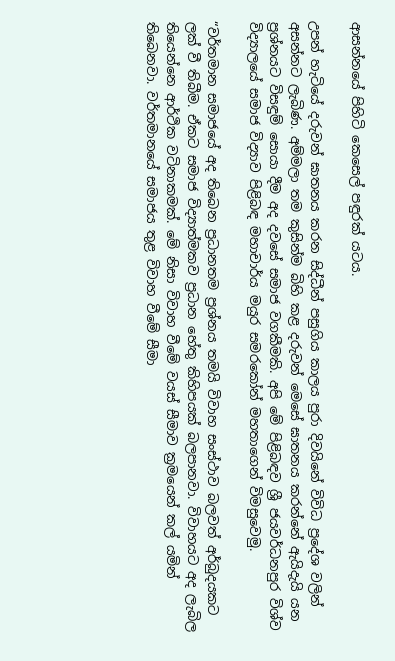ආසන්නයේ පිහිටි කෙසෙල් පඳුරක් යටය.

උපන් හැටියේ දරුවන් ඝාතනය කරන සිද්ධීන් පසුගිය කාලය පුරා දිවයිනේ විවිධ ප්‍රදේශ වලින් අසන්නට ලැබිණ. අම්මලා තම කුසින්ම බිහි කළ දරුවන් මෙසේ ඝාතනය කරන්නේ ඇයිදැයි යන ප්‍රශ්නයට විසඳුම් සොයා දීම අද දවසේ සමාජ වගකීමකි. අපි මේ පිළිබඳව ශ්‍රී ජයවර්ධනපුර විශ්ව විද්‍යාලයේ සමාජ විද්‍යාව පිළිබඳ මහාචාර්ය මයුර සමරකෝන් මහතාගෙන් විමසුවෙමු.

“වර්තමාන සමාජයේ අද තිබෙන ප්‍රධානතම ප්‍රශ්නය තමයි විවාහ සංස්ථාව බලවත් අර්බුදයකට ලක් වී තිබීම. ඒකට සමාජ විද්‍යාත්මකව ප්‍රධාන හේතු කිහිපයක් බලපානවා. විවාහයට අද ලැබිල තියෙන්නෙ ආර්ථික වටිනාකමක්. මේ නිසා විවාහ වීමේ වයස් සීමාව ක්‍රමයෙන් කල් යමින් තිබෙනවා. වර්තමානයේ සමාජය තුළ විවාහ වීමේ සීමා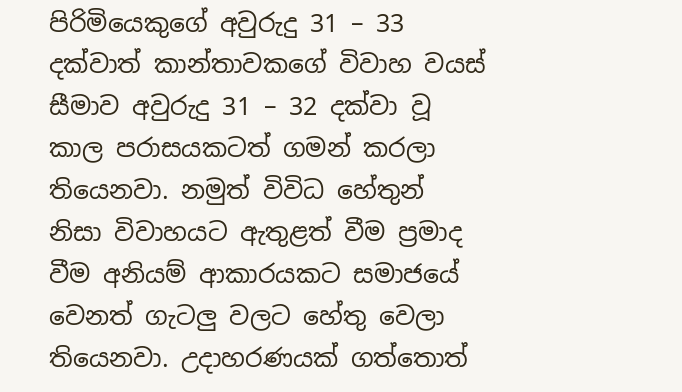පිරිමියෙකුගේ අවුරුදු 31 – 33 දක්වාත් කාන්තාවකගේ විවාහ වයස් සීමාව අවුරුදු 31 – 32 දක්වා වූ කාල පරාසයකටත් ගමන් කරලා තියෙනවා. නමුත් විවිධ හේතුන් නිසා විවාහයට ඇතුළත් වීම ප්‍රමාද වීම අනියම් ආකාරයකට සමාජයේ වෙනත් ගැටලු වලට හේතු වෙලා තියෙනවා. උදාහරණයක් ගත්තොත්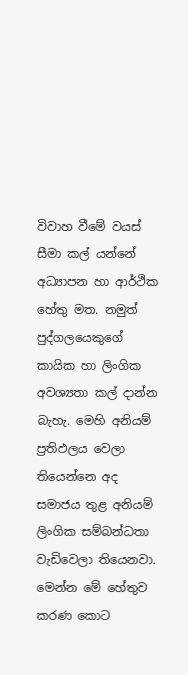විවාහ වීමේ වයස් සීමා කල් යන්නේ අධ්‍යාපන හා ආර්ථික හේතු මත. නමුත් පුද්ගලයෙකුගේ කායික හා ලිංගික අවශ්‍යතා කල් දාන්න බැහැ. මෙහි අනියම් ප්‍රතිඵලය වෙලා තියෙන්නෙ අද සමාජය තුළ අනියම් ලිංගික සම්බන්ධතා වැඩිවෙලා තියෙනවා. මෙන්න මේ හේතුව කරණ කොට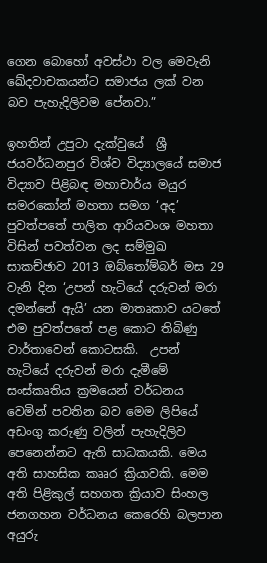ගෙන බොහෝ අවස්ථා වල මෙවැනි ඛේදවාචකයන්ට සමාජය ලක් වන බව පැහැදිලිවම පේනවා.”

ඉහතින් උපුටා දැක්වුයේ  ශ්‍රී ජයවර්ධනපුර විශ්ව විද්‍යාලයේ සමාජ විද්‍යාව පිළිබඳ මහාචාර්ය මයුර සමරකෝන් මහතා සමග ‘අද’ පුවත්පතේ පාලිත ආරියවංශ මහතා විසින් පවත්වන ලද සම්මුඛ සාකච්ඡාව 2013 ඔබ්තෝම්බර් මස 29 වැනි දින ‘උපන් හැටියේ දරුවන් මරා දමන්නේ ඇයි’ යන මාතෘකාව යටතේ එම පුවත්පතේ පළ කොට තිබිණු වාර්තාවෙන් කොටසකි.  උපන් හැටියේ දරුවන් මරා දැමීමේ සංස්කෘතිය ක්‍රමයෙන් වර්ධනය වෙමින් පවතින බව මෙම ලිපියේ අඩංගු කරුණු වලින් පැහැදිලිව පෙනෙන්නට ඇති සාධකයකි. මෙය අති සාහසික කෲර ක්‍රියාවකි. මෙම අති පිළිකුල් සහගත ක්‍රියාව සිංහල ජනගහන වර්ධනය කෙරෙහි බලපාන අයුරු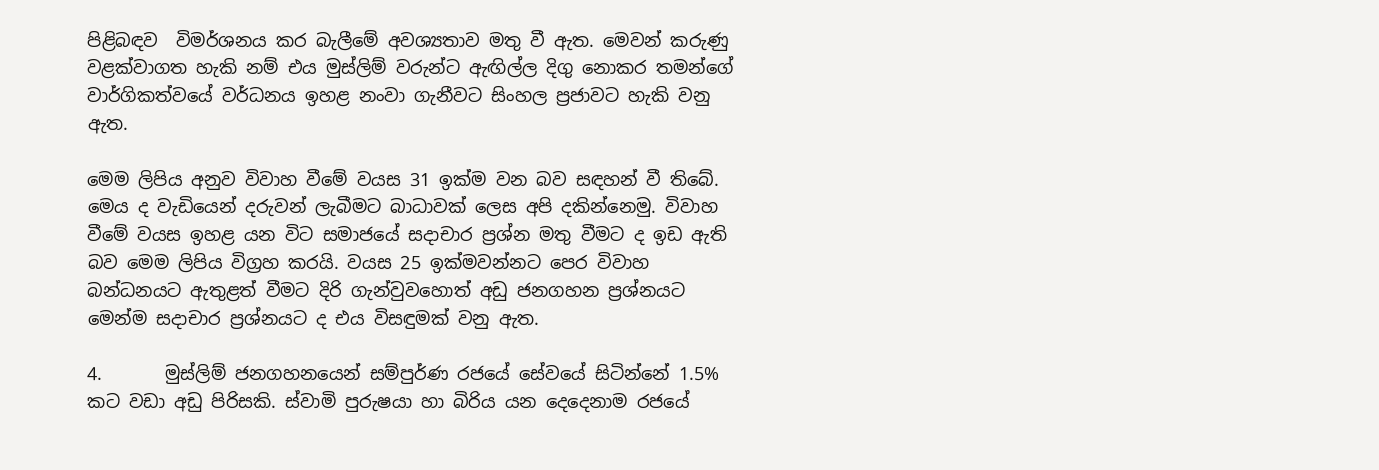පිළිබඳව  විමර්ශනය කර බැලීමේ අවශ්‍යතාව මතු වී ඇත. මෙවන් කරුණු වළක්වාගත හැකි නම් එය මුස්ලිම් වරුන්ට ඇඟිල්ල දිගු නොකර තමන්ගේ වාර්ගිකත්වයේ වර්ධනය ඉහළ නංවා ගැනීවට සිංහල ප්‍රජාවට හැකි වනු ඇත.

මෙම ලිපිය අනුව විවාහ වීමේ වයස 31 ඉක්ම වන බව සඳහන් වී තිබේ. මෙය ද වැඩියෙන් දරුවන් ලැබීමට බාධාවක් ලෙස අපි දකින්නෙමු. විවාහ වීමේ වයස ඉහළ යන විට සමාජයේ සදාචාර ප්‍රශ්න මතු වීමට ද ඉඩ ඇති බව මෙම ලිපිය විග්‍රහ කරයි. වයස 25 ඉක්මවන්නට පෙර විවාහ බන්ධනයට ඇතුළත් වීමට දිරි ගැන්වුවහොත් අඩු ජනගහන ප්‍රශ්නයට මෙන්ම සදාචාර ප්‍රශ්නයට ද එය විසඳුමක් වනු ඇත.

4.       මුස්ලිම් ජනගහනයෙන් සම්පුර්ණ රජයේ සේවයේ සිටින්නේ 1.5% කට වඩා අඩු පිරිසකි. ස්වාමි පුරුෂයා හා බිරිය යන දෙදෙනාම රජයේ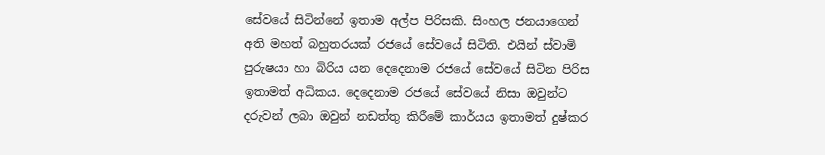සේවයේ සිටින්නේ ඉතාම අල්ප පිරිසකි. සිංහල ජනයාගෙන් අති මහත් බහුතරයක් රජයේ සේවයේ සිටිති. එයින් ස්වාමි පුරුෂයා හා බිරිය යන දෙදෙනාම රජයේ සේවයේ සිටින පිරිස ඉතාමත් අධිකය. දෙදෙනාම රජයේ සේවයේ නිසා ඔවුන්ට දරුවන් ලබා ඔවුන් නඩත්තු කිරීමේ කාර්යය ඉතාමත් දුෂ්කර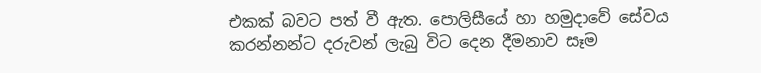එකක් බවට පත් වී ඇත. පොලිසීයේ හා හමුදාවේ සේවය කරන්නන්ට දරුවන් ලැබු විට දෙන දීමනාව සෑම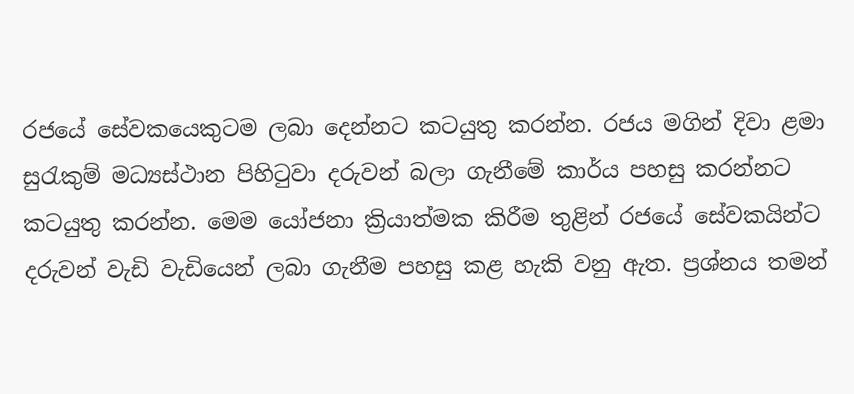රජයේ සේවකයෙකුටම ලබා දෙන්නට කටයුතු කරන්න. රජය මගින් දිවා ළමා සුරැකුම් මධ්‍යස්ථාන පිහිටුවා දරුවන් බලා ගැනීමේ කාර්ය පහසු කරන්නට කටයුතු කරන්න. මෙම යෝජනා ක්‍රියාත්මක කිරීම තුළින් රජයේ සේවකයින්ට දරුවන් වැඩි වැඩියෙන් ලබා ගැනීම පහසු කළ හැකි වනු ඇත. ප්‍රශ්නය තමන්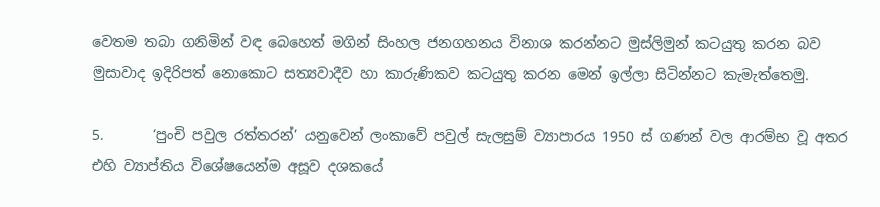වෙතම තබා ගනිමින් වඳ බෙහෙත් මගින් සිංහල ජනගහනය විනාශ කරන්නට මුස්ලිමුන් කටයුතු කරන බව  මුසාවාද ඉදිරිපත් නොකොට සත්‍යවාදීව හා කාරුණිකව කටයුතු කරන මෙන් ඉල්ලා සිටින්නට කැමැත්තෙමු.

5.       ‘පුංචි පවුල රත්තරන්’ යනුවෙන් ලංකාවේ පවුල් සැලසුම් ව්‍යාපාරය 1950 ස් ගණන් වල ආරම්භ වූ අතර එහි ව්‍යාප්තිය විශේෂයෙන්ම අසූව දශකයේ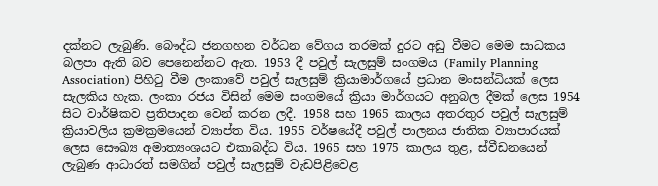දක්නට ලැබුණි. බෞද්ධ ජනගහන වර්ධන වේගය තරමක් දුරට අඩු වීමට මෙම සාධකය බලපා ඇති බව පෙනෙන්නට ඇත. 1953 දී පවුල් සැලසුම් සංගමය (Family Planning Association) පිහිටු වීම ලංකාවේ පවුල් සැලසුම් ක්‍රියාමාර්ගයේ ප්‍රධාන මංසන්ධියක් ලෙස සැලකිය හැක. ලංකා රජය විසින් මෙම සංගමයේ ක්‍රියා මාර්ගයට අනුබල දීමක් ලෙස 1954 සිට වාර්ෂිකව ප්‍රතිපාදන වෙන් කරන ලදී. 1958 සහ 1965 කාලය අතරතුර පවුල් සැලසුම් ක්‍රියාවලිය ක්‍රමක්‍රමයෙන් ව්‍යාප්ත විය. 1955 වර්ෂයේදී පවුල් පාලනය ජාතික ව්‍යාපාරයක් ලෙස සෞඛ්‍ය අමාත්‍යංශයට එකාබද්ධ විය. 1965 සහ 1975 කාලය තුළ, ස්වීඩනයෙන් ලැබුණ ආධාරත් සමගින් පවුල් සැලසුම් වැඩපිළිවෙළ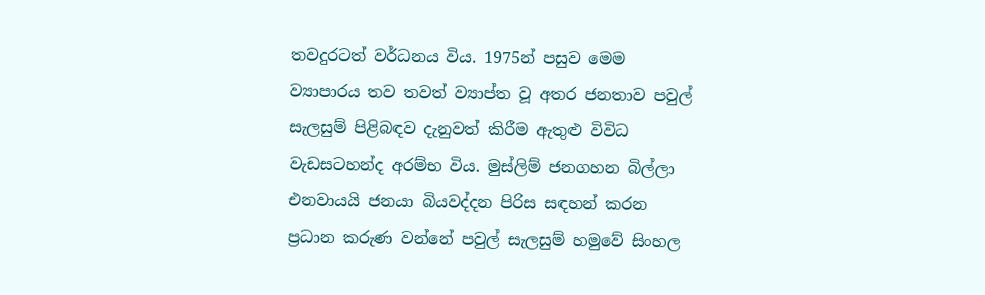තවදුරටත් වර්ධනය විය. 1975න් පසුව මෙම ව්‍යාපාරය තව තවත් ව්‍යාප්ත වූ අතර ජනතාව පවුල් සැලසුම් පිළිබඳව දැනුවත් කිරීම ඇතුළු විවිධ වැඩසටහන්ද අරම්භ විය. මුස්ලිම් ජනගහන බිල්ලා එනවායයි ජනයා බියවද්දන පිරිස සඳහන් කරන ප්‍රධාන කරුණ වන්නේ පවුල් සැලසුම් හමුවේ සිංහල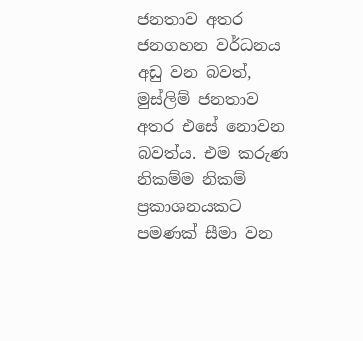ජනතාව අතර ජනගහන වර්ධනය අඩු වන බවත්, මුස්ලිම් ජනතාව අතර එසේ නොවන බවත්ය. එම කරුණ නිකම්ම නිකම් ප්‍රකාශනයකට පමණක් සීමා වන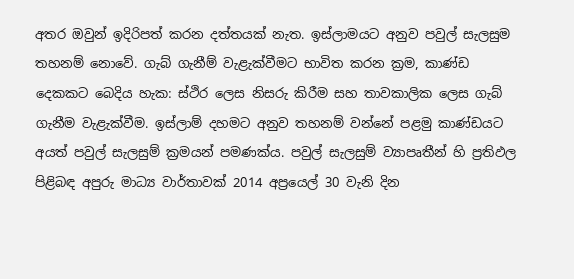අතර ඔවුන් ඉදිරිපත් කරන දත්තයක් නැත. ඉස්ලාමයට අනුව පවුල් සැලසුම තහනම් නොවේ. ගැබ් ගැනීම් වැළැක්වීමට භාවිත කරන ක්‍රම, කාණ්ඩ දෙකකට බෙදිය හැක: ස්ථිර ලෙස නිසරු කිරීම සහ තාවකාලික ලෙස ගැබ් ගැනීම වැළැක්වීම. ඉස්ලාම් දහමට අනුව තහනම් වන්නේ පළමු කාණ්ඩයට අයත් පවුල් සැලසුම් ක්‍රමයන් පමණක්ය. පවුල් සැලසුම් ව්‍යාපෘතීන් හි ප්‍රතිඵල පිළිබඳ අපුරු මාධ්‍ය වාර්තාවක් 2014 අප්‍රයෙල් 30 වැනි දින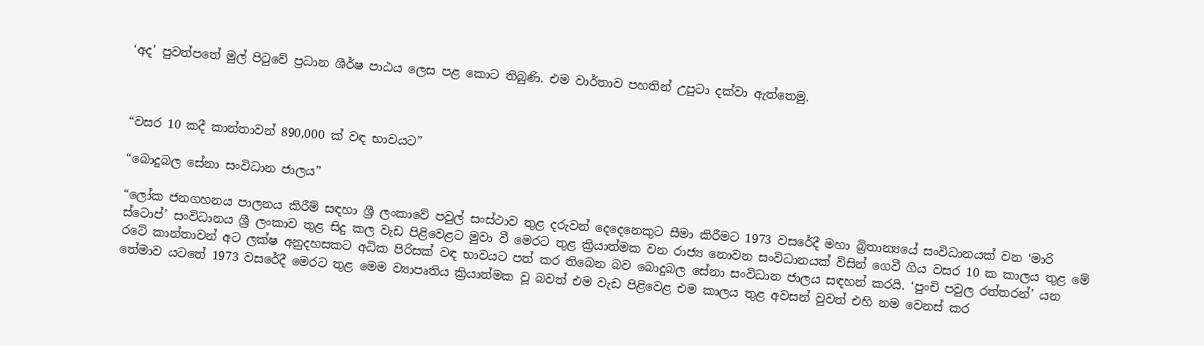‘අද’ පුවත්පතේ මුල් පිටුවේ ප්‍රධාන ශීර්ෂ පාඨය ලෙස පළ කොට තිබුණි. එම වාර්තාව පහතින් උපුටා දක්වා ඇත්තෙමු.



“වසර 10 කදී කාන්තාවන් 890,000 ක් වඳ භාවයට”

“බොදුබල සේනා සංවිධාන ජාලය”

“ලෝක ජනගහනය පාලනය කිරීම් සඳහා ශ්‍රී ලංකාවේ පවුල් සංස්ථාව තුළ දරුවන් දෙදෙනෙකුට සීමා කිරීමට 1973 වසරේදී මහා බ්‍රිතාන්‍යයේ සංවිධානයක් වන ‘මාරි ස්ටොප්’ සංවිධානය ශ්‍රී ලංකාව තුළ සිදු කල වැඩ පිළිවෙළට මුවා වී මෙරට තුළ ක්‍රියාත්මක වන රාජ්‍ය නොවන සංවිධානයක් විසින් ගෙවී ගිය වසර 10 ක කාලය තුළ මේ රටේ කාන්තාවන් අට ලක්ෂ අනුදහසකට අධික පිරිසක් වඳ භාවයට පත් කර තිබෙන බව බොදුබල සේනා සංවිධාන ජාලය සඳහන් කරයි. ‘පුංචි පවුල රත්තරන්’ යන තේමාව යටතේ 1973 වසරේදී මෙරට තුළ මෙම ව්‍යාපෘතිය ක්‍රියාත්මක වූ බවත් එම වැඩ පිළිවෙළ එම කාලය තුළ අවසන් වුවත් එහි නම වෙනස් කර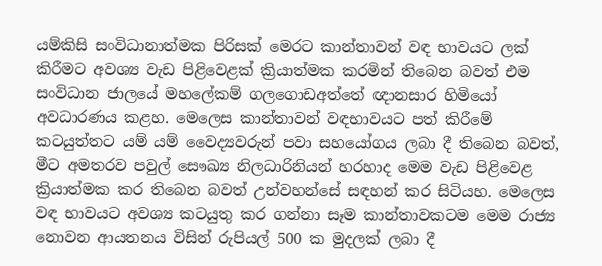යම්කිසි සංවිධානාත්මක පිරිසක් මෙරට කාන්තාවන් වඳ භාවයට ලක් කිරීමට අවශ්‍ය වැඩ පිළිවෙළක් ක්‍රියාත්මක කරමින් තිබෙන බවත් එම සංවිධාන ජාලයේ මහලේකම් ගලගොඩඅත්තේ ඥානසාර හිමියෝ අවධාරණය කළහ. මෙලෙස කාන්තාවන් වඳභාවයට පත් කිරීමේ කටයුත්තට යම් යම් වෛද්‍යවරුන් පවා සහයෝගය ලබා දී තිබෙන බවත්, මීට අමතරව පවුල් සෞඛ්‍ය නිලධාරිනියන් හරහාද මෙම වැඩ පිළිවෙළ ක්‍රියාත්මක කර තිබෙන බවත් උන්වහන්සේ සඳහන් කර සිටියහ. මෙලෙස වඳ භාවයට අවශ්‍ය කටයුතු කර ගන්නා සෑම කාන්තාවකටම මෙම රාජ්‍ය නොවන ආයතනය විසින් රුපියල් 500 ක මුදලක් ලබා දී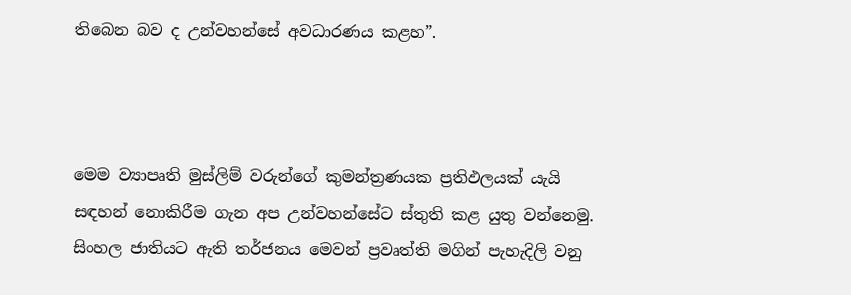තිබෙන බව ද උන්වහන්සේ අවධාරණය කළහ”.



මෙම ව්‍යාපෘති මුස්ලිම් වරුන්ගේ කුමන්ත්‍රණයක ප්‍රතිඵලයක් යැයි සඳහන් නොකිරීම ගැන අප උන්වහන්සේට ස්තුති කළ යුතු වන්නෙමු. සිංහල ජාතියට ඇති තර්ජනය මෙවන් ප්‍රවෘත්ති මගින් පැහැදිලි වනු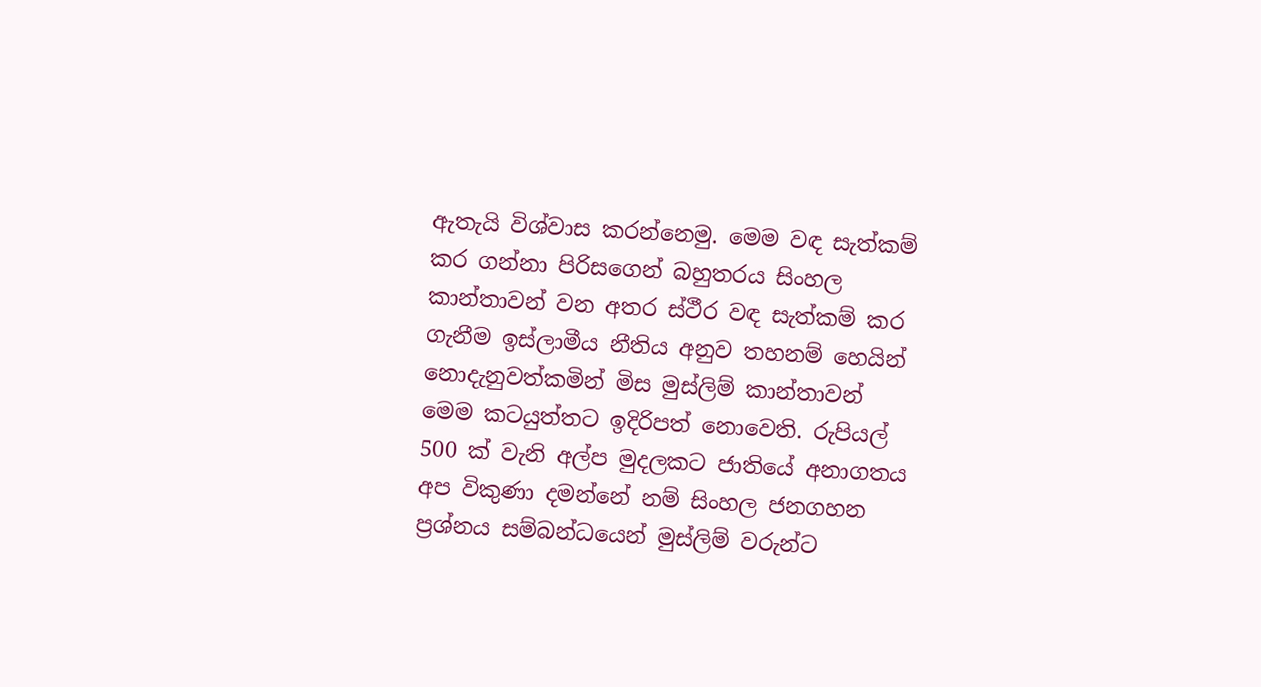ඇතැයි විශ්වාස කරන්නෙමු. මෙම වඳ සැත්කම් කර ගන්නා පිරිසගෙන් බහුතරය සිංහල කාන්තාවන් වන අතර ස්ථීර වඳ සැත්කම් කර ගැනීම ඉස්ලාමීය නීතිය අනුව තහනම් හෙයින් නොදැනුවත්කමින් මිස මුස්ලිම් කාන්තාවන් මෙම කටයුත්තට ඉදිරිපත් නොවෙති. රුපියල් 500 ක් වැනි අල්ප මුදලකට ජාතියේ අනාගතය අප විකුණා දමන්නේ නම් සිංහල ජනගහන ප්‍රශ්නය සම්බන්ධයෙන් මුස්ලිම් වරුන්ට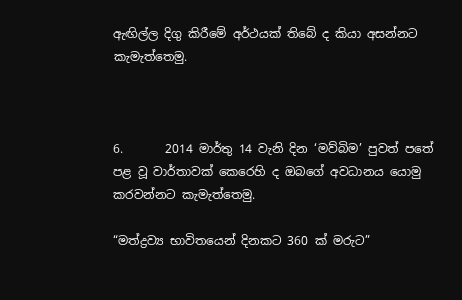ඇඟිල්ල දිගු කිරීමේ අර්ථයක් තිබේ ද කියා අසන්නට කැමැත්තෙමු.



6.       2014 මාර්තු 14 වැනි දින ‘මව්බිම’ පුවත් පතේ පළ වූ වාර්තාවක් කෙරෙහි ද ඔබගේ අවධානය යොමු කරවන්නට කැමැත්තෙමු.

“මත්ද්‍රව්‍ය භාවිතයෙන් දිනකට 360 ක් මරුට”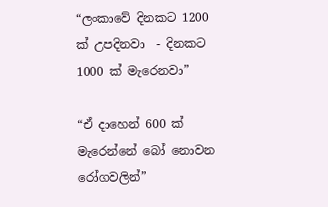“ලංකාවේ දිනකට 1200 ක් උපදිනවා  - දිනකට 1000 ක් මැරෙනවා”

“ඒ දාහෙන් 600 ක් මැරෙන්නේ බෝ නොවන රෝගවලින්”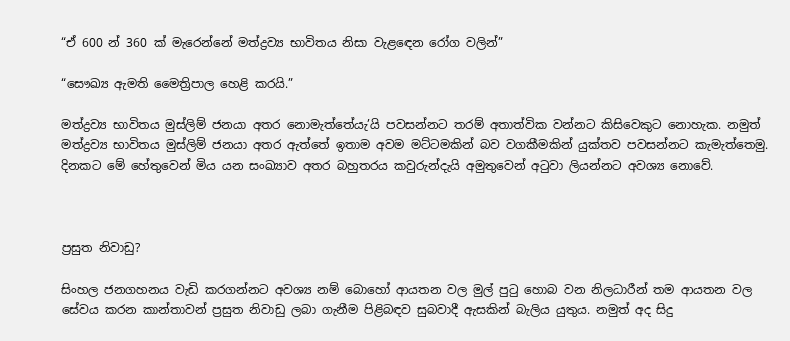“ඒ 600 න් 360 ක් මැරෙන්නේ මත්ද්‍රව්‍ය භාවිතය නිසා වැළඳෙන රෝග වලින්”

“සෞඛ්‍ය ඇමති මෛත්‍රිපාල හෙළි කරයි.”

මත්ද්‍රව්‍ය භාවිතය මුස්ලිම් ජනයා අතර නොමැත්තේයැ’යි පවසන්නට තරම් අතාත්වික වන්නට කිසිවෙකුට නොහැක. නමුත් මත්ද්‍රව්‍ය භාවිතය මුස්ලිම් ජනයා අතර ඇත්තේ ඉතාම අවම මට්ටමකින් බව වගකීමකින් යුක්තව පවසන්නට කැමැත්තෙමු. දිනකට මේ හේතුවෙන් මිය යන සංඛ්‍යාව අතර බහුතරය කවුරුන්දැයි අමුතුවෙන් අටුවා ලියන්නට අවශ්‍ය නොවේ.



ප්‍රසුත නිවාඩු?

සිංහල ජනගහනය වැඩි කරගන්නට අවශ්‍ය නම් බොහෝ ආයතන වල මුල් පුටු හොබ වන නිලධාරීන් තම ආයතන වල සේවය කරන කාන්තාවන් ප්‍රසුත නිවාඩු ලබා ගැනීම පිළිබඳව සුබවාදී ඇසකින් බැලිය යුතුය. නමුත් අද සිදු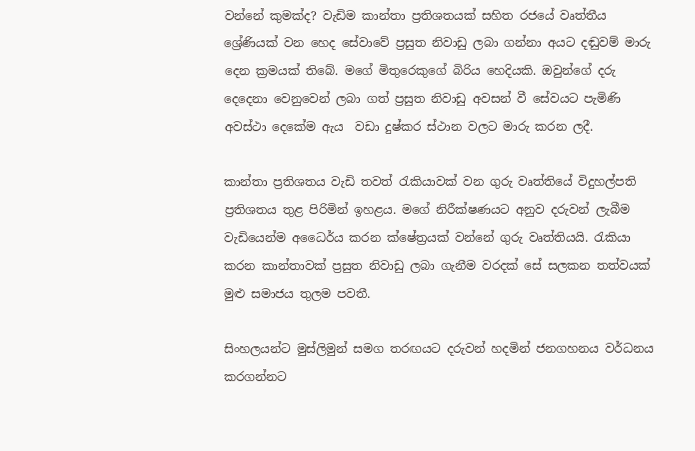වන්නේ කුමක්ද? වැඩිම කාන්තා ප්‍රතිශතයක් සහිත රජයේ වෘත්තීය ශ්‍රේණියක් වන හෙද සේවාවේ ප්‍රසුත නිවාඩු ලබා ගන්නා අයට දඬුවම් මාරු දෙන ක්‍රමයක් තිබේ. මගේ මිතුරෙකුගේ බිරිය හෙදියකි. ඔවුන්ගේ දරු දෙදෙනා වෙනුවෙන් ලබා ගත් ප්‍රසුත නිවාඩු අවසන් වී සේවයට පැමිණි අවස්ථා දෙකේම ඇය  වඩා දුෂ්කර ස්ථාන වලට මාරු කරන ලදී.

කාන්තා ප්‍රතිශතය වැඩි තවත් රැකියාවක් වන ගුරු වෘත්තියේ විදුහල්පති ප්‍රතිශතය තුළ පිරිමින් ඉහළය. මගේ නිරීක්ෂණයට අනුව දරුවන් ලැබීම වැඩියෙන්ම අධෛර්ය කරන ක්ෂේත්‍රයක් වන්නේ ගුරු වෘත්තියයි. රැකියා කරන කාන්තාවක් ප්‍රසුත නිවාඩු ලබා ගැනීම වරදක් සේ සලකන තත්වයක් මුළු සමාජය තුලම පවතී.

සිංහලයන්ට මුස්ලිමුන් සමග තරඟයට දරුවන් හදමින් ජනගහනය වර්ධනය කරගන්නට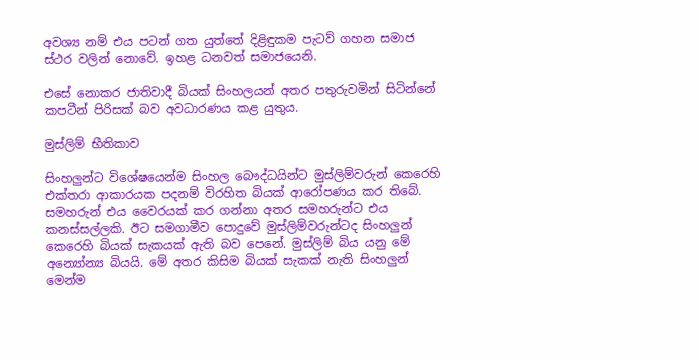අවශ්‍ය නම් එය පටන් ගත යුත්තේ දිළිඳුකම පැටව් ගහන සමාජ ස්ථර වලින් නොවේ. ඉහළ ධනවත් සමාජයෙනි.

එසේ නොකර ‍ජාතිවාදී බියක් සිංහලයන් අතර පතුරුවමින් සිටින්නේ කපටීන් පිරිසක් බව අවධාරණය කළ යුතුය.

මුස්ලිම් භීතිකාව

සිංහලුන්ට විශේෂයෙන්ම සිංහල බෞද්ධයින්ට මුස්ලිම්වරුන් කෙරෙහි එක්තරා ආකාරයක පදනම් විරහිත බියක් ආරෝපණය කර තිබේ. සමහරුන් එය වෛරයක් කර ගන්නා අතර සමහරුන්ට එය කනස්සල්ලකි. ඊට සමගාමීව පොදුවේ මුස්ලිම්වරුන්ටද සිංහලුන් කෙරෙහි බියක් සැකයක් ඇති බව පෙනේ. මුස්ලිම් බිය යනු මේ අන්‍යෝන්‍ය බියයි. මේ අතර කිසිම බියක් සැකක් නැති සිංහලුන් මෙන්ම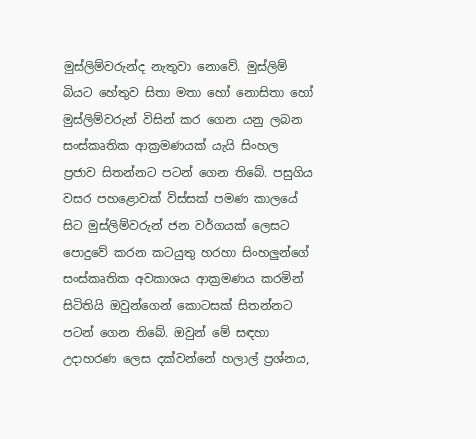මුස්ලිම්වරුන්ද නැතුවා නොවේ. මුස්ලිම් බියට හේතුව සිතා මතා හෝ නොසිතා හෝ මුස්ලිම්වරුන් විසින් කර ගෙන යනු ලබන සංස්කෘතික ආක්‍රමණයක් යැයි සිංහල ප්‍රජාව සිතන්නට පටන් ගෙන තිබේ. පසුගිය වසර පහළොවක් විස්සක් පමණ කාලයේ සිට මුස්ලිම්වරුන් ජන වර්ගයක් ලෙසට පොදුවේ කරන කටයුතු හරහා සිංහලුන්ගේ සංස්කෘතික අවකාශය ආක්‍රමණය කරමින් සිටිතියි ඔවුන්ගෙන් කොටසක් සිතන්නට පටන් ගෙන තිබේ. ඔවුන් මේ සඳහා උදාහරණ ලෙස දක්වන්නේ හලාල් ප්‍රශ්නය,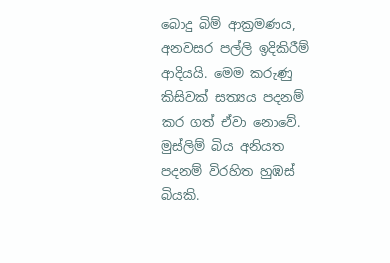බොදු බිම් ආක්‍රමණය, අනවසර පල්ලි ඉදිකිරීම් ආදියයි. මෙම කරුණු කිසිවක් සත්‍යය පදනම් කර ගත් ඒවා නොවේ. මුස්ලිම් බිය අනියත පදනම් විරහිත හුඹස් බියකි.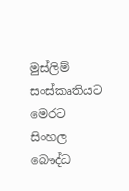මුස්ලිම් සංස්කෘතියට මෙරට සිංහල බෞද්ධ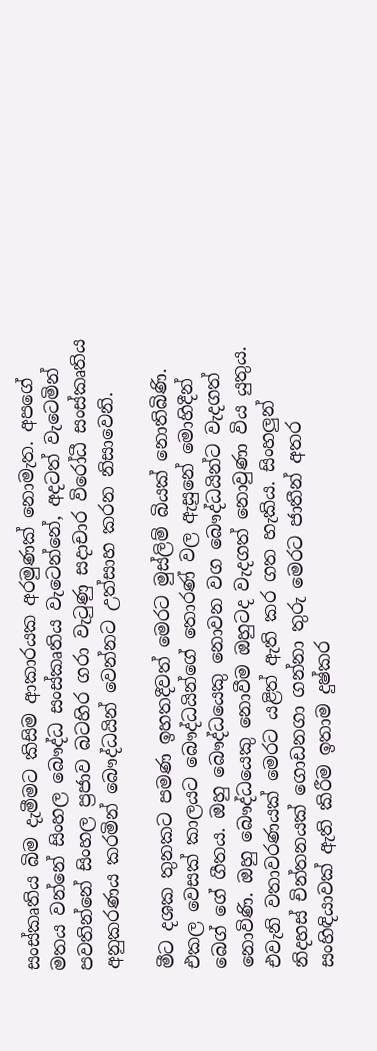සංස්කෘතිය බිම දැමීමට කිසිම ආකාරයක අරමුණක් නොමැත. අපගේ මතය වන්නේ සිංහල බෞද්ධ සංස්කෘතිය වැටෙන්නේ, අදටත් වැටෙමින් පවතින්නේ සිංහල ප්‍රජාව බටහිර ගරා වැටුණු සදාචාර විරෝධී සංස්කෘතිය අනුකරණය කරමින් බෞද්ධයින් වෙන්නට උත්සාහ කරන නිසාවෙනි.

මීට දශක තුනකට පමණ ඉහතදීවත් මෙරට මුස්ලිම් බියක් නොතිබිණි. එකල වෙසක් කාලයට බෞද්ධයින්ගේ තොරණ් වල ඇසුනේ මොහිදීන් බෙග් ගේ ගීතය. ඔහු බෞද්ධයෙකු නොවන වග බෞද්ධයින්ට වැදගත් නොවිණි. ඔහු බෞද්ධයෙකු නොවීම ඔහුටද වැදගත් නොවුණා විය යුතුය. එවැනි වතාවරණයක් මෙරට යළිත් ඇති කර ගත හැකිය. සිංහලුන් නිදහස් චින්තනයක් ගොඩනගා ගන්නා තුරු මෙරට ජාතීන් අතර සංහිඳියාවක් ඇති කිරීම ඉතාම දුෂ්කර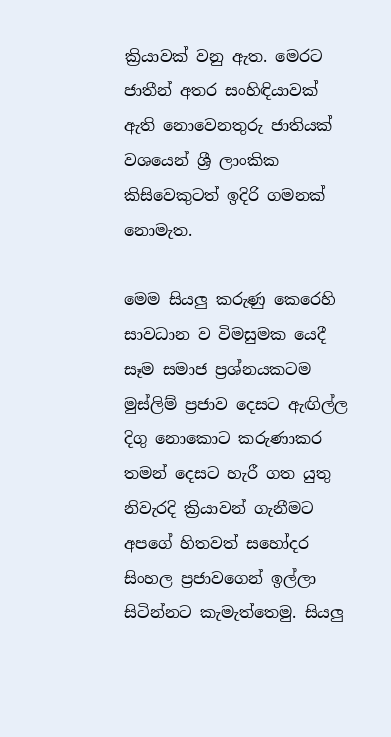ක්‍රියාවක් වනු ඇත. මෙරට ජාතීන් අතර සංහිඳියාවක් ඇති නොවෙනතුරු ජාතියක් වශයෙන් ශ්‍රී ලාංකික කිසිවෙකුටත් ඉදිරි ගමනක් නොමැත.

මෙම සියලු කරුණු කෙරෙහි සාවධාන ව විමසුමක යෙදී සෑම සමාජ ප්‍රශ්නයකටම මුස්ලිම් ප්‍රජාව දෙසට ඇඟිල්ල දිගු නොකොට කරුණාකර තමන් දෙසට හැරී ගත යුතු නිවැරදි ක්‍රියාවන් ගැනීමට අපගේ හිතවත් සහෝදර සිංහල ප්‍රජාවගෙන් ඉල්ලා සිටින්නට කැමැත්තෙමු. සියලු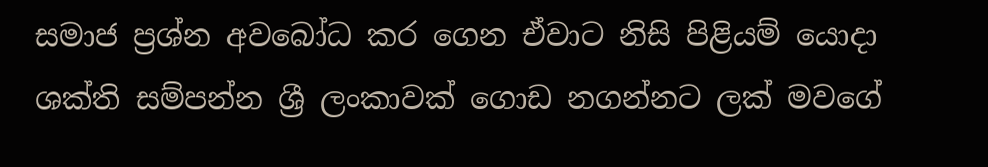සමාජ ප්‍රශ්න අවබෝධ කර ගෙන ඒවාට නිසි පිළියම් යොදා ශක්ති සම්පන්න ශ්‍රී ලංකාවක් ගොඩ නගන්නට ලක් මවගේ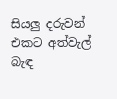සියලු දරුවන් එකට අත්වැල් බැඳ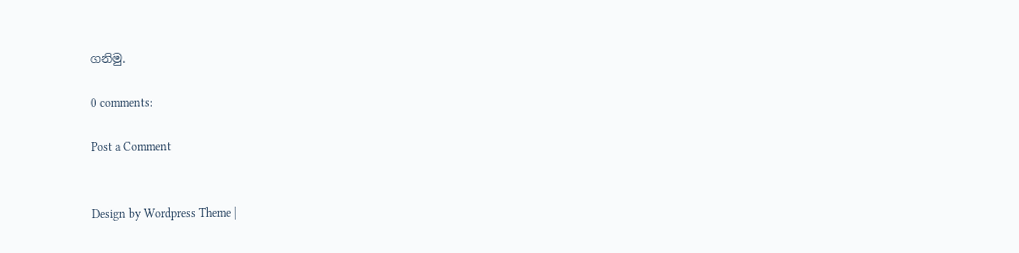ගනිමු.

0 comments:

Post a Comment


Design by Wordpress Theme |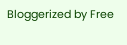Bloggerized by Free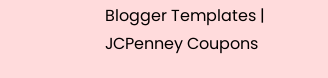Blogger Templates | JCPenney Coupons